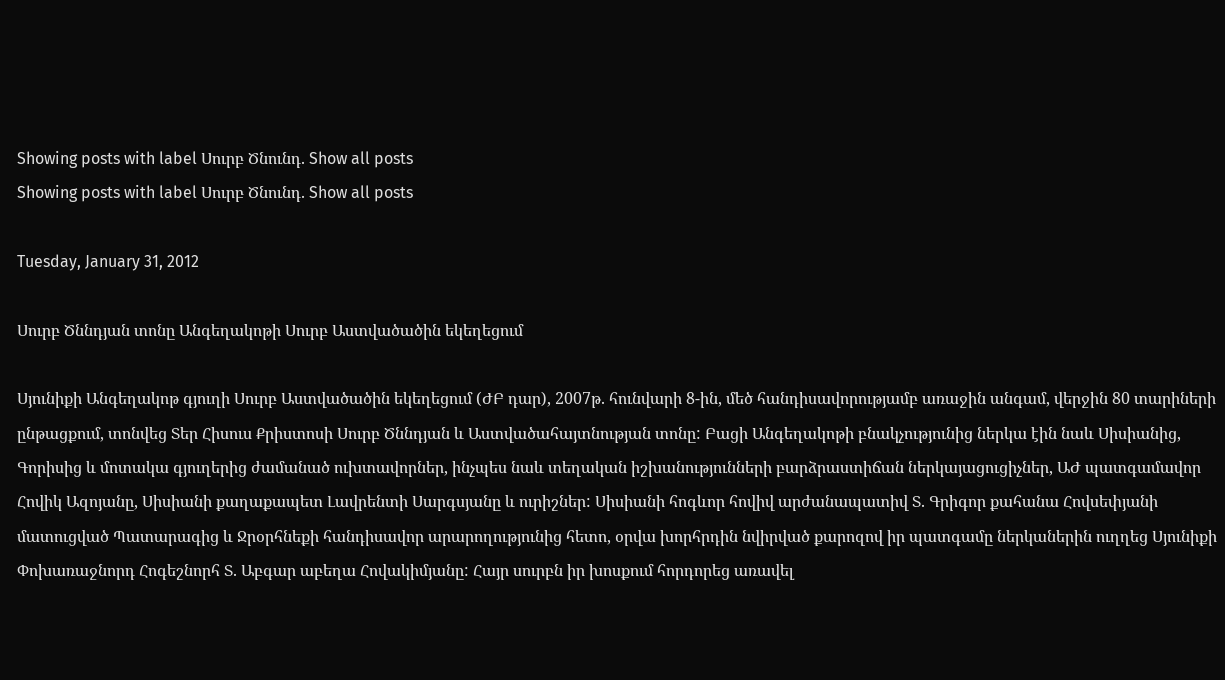Showing posts with label Սուրբ Ծնունդ. Show all posts
Showing posts with label Սուրբ Ծնունդ. Show all posts

Tuesday, January 31, 2012

Սուրբ Ծննդյան տոնը Անգեղակոթի Սուրբ Աստվածածին եկեղեցում

Սյունիքի Անգեղակոթ գյուղի Սուրբ Աստվածածին եկեղեցում (ԺԲ դար), 2007թ. հունվարի 8-ին, մեծ հանդիսավորությամբ առաջին անգամ, վերջին 80 տարիների ընթացքում, տոնվեց Տեր Հիսուս Քրիստոսի Սուրբ Ծննդյան և Աստվածահայտնության տոնը: Բացի Անգեղակոթի բնակչությունից ներկա էին նաև Սիսիանից, Գորիսից և մոտակա գյուղերից ժամանած ուխտավորներ, ինչպես նաև տեղական իշխանությունների բարձրաստիճան ներկայացուցիչներ, ԱԺ պատգամավոր Հովիկ Ազոյանը, Սիսիանի քաղաքապետ Լավրենտի Սարգսյանը և ուրիշներ: Սիսիանի հոգևոր հովիվ արժանապատիվ Տ. Գրիգոր քահանա Հովսեփյանի մատուցված Պատարագից և Ջրօրհնեքի հանդիսավոր արարողությունից հետո, օրվա խորհրդին նվիրված քարոզով իր պատգամը ներկաներին ուղղեց Սյունիքի Փոխառաջնորդ Հոգեշնորհ Տ. Աբգար աբեղա Հովակիմյանը: Հայր սուրբն իր խոսքում հորդորեց առավել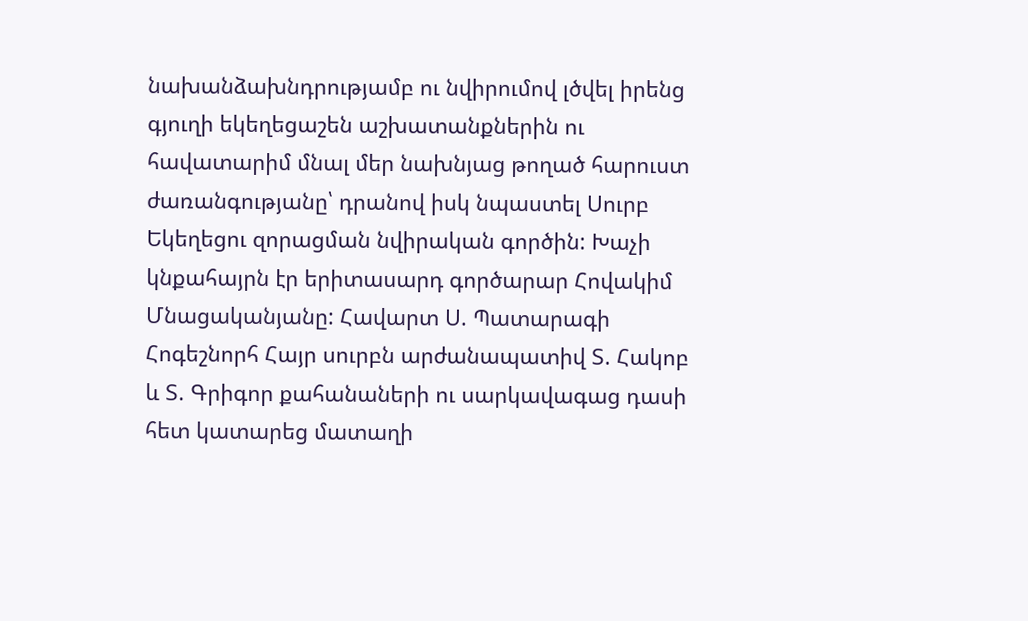նախանձախնդրությամբ ու նվիրումով լծվել իրենց գյուղի եկեղեցաշեն աշխատանքներին ու հավատարիմ մնալ մեր նախնյաց թողած հարուստ ժառանգությանը՝ դրանով իսկ նպաստել Սուրբ Եկեղեցու զորացման նվիրական գործին: Խաչի կնքահայրն էր երիտասարդ գործարար Հովակիմ Մնացականյանը: Հավարտ Ս. Պատարագի Հոգեշնորհ Հայր սուրբն արժանապատիվ Տ. Հակոբ և Տ. Գրիգոր քահանաների ու սարկավագաց դասի հետ կատարեց մատաղի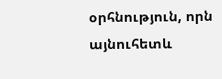օրհնություն, որն այնուհետև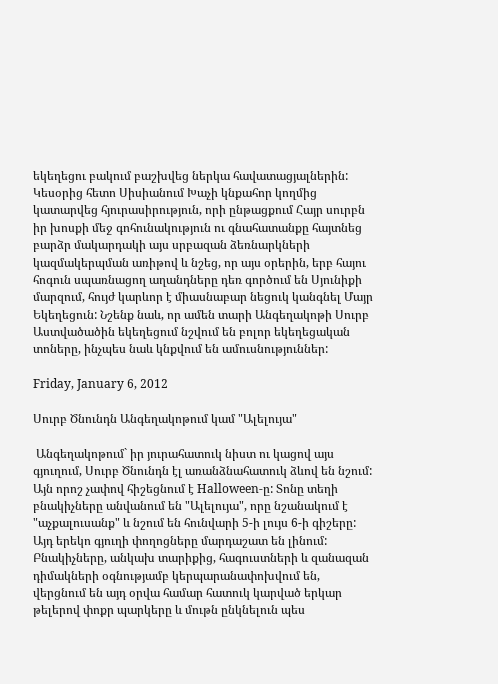եկեղեցու բակում բաշխվեց ներկա հավատացյալներին: Կեսօրից հետո Սիսիանում Խաչի կնքահոր կողմից կատարվեց հյուրասիրություն, որի ընթացքում Հայր սուրբն իր խոսքի մեջ գոհունակություն ու գնահատանքը հայտնեց բարձր մակարդակի այս սրբազան ձեռնարկների կազմակերպման առիթով և նշեց, որ այս օրերին, երբ հայու հոգուն սպառնացող աղանդները դեռ գործում են Սյունիքի մարզում, հույժ կարևոր է միասնաբար նեցուկ կանգնել Մայր Եկեղեցուն: Նշենք նաև, որ ամեն տարի Անգեղակոթի Սուրբ Աստվածածին եկեղեցում նշվում են բոլոր եկեղեցական տոները, ինչպես նաև կնքվում են ամուսնություններ:

Friday, January 6, 2012

Սուրբ Ծնունդն Անգեղակոթում կամ "Ալելույա"

 Անգեղակոթում` իր յուրահատուկ նիստ ու կացով այս գյուղում, Սուրբ Ծնունդն էլ առանձնահատուկ ձևով են նշում: Այն որոշ չափով հիշեցնում է Halloween-ը: Տոնը տեղի բնակիչները անվանում են "Ալելույա", որը նշանակում է "աչքալուսանք" և նշում են հունվարի 5-ի լույս 6-ի գիշերը: Այդ երեկո գյուղի փողոցները մարդաշատ են լինում: Բնակիչները, անկախ տարիքից, հագուստների և զանազան դիմակների օգնությամբ կերպարանափոխվում են, վերցնում են այդ օրվա համար հատուկ կարված երկար թելերով փոքր պարկերը և մութն ընկնելուն պես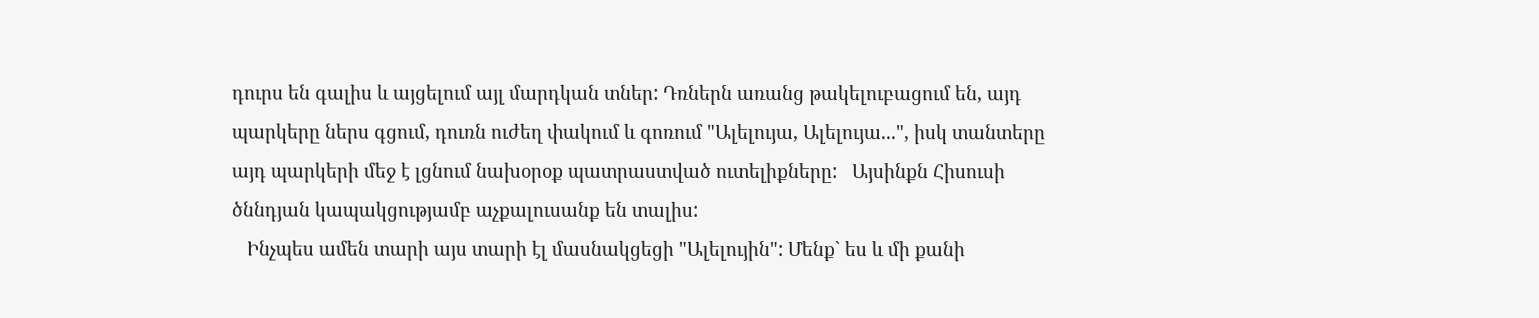դուրս են գալիս և այցելում այլ մարդկան տներ: Դռներն առանց թակելուբացում են, այդ պարկերը ներս գցում, դուռն ուժեղ փակում և գոռում "Ալելույա, Ալելույա...", իսկ տանտերը այդ պարկերի մեջ է լցնում նախօրօք պատրաստված ուտելիքները:   Այսինքն Հիսուսի ծննդյան կապակցությամբ աչքալուսանք են տալիս:
   Ինչպես ամեն տարի այս տարի էլ մասնակցեցի "Ալելույին": Մենք` ես և մի քանի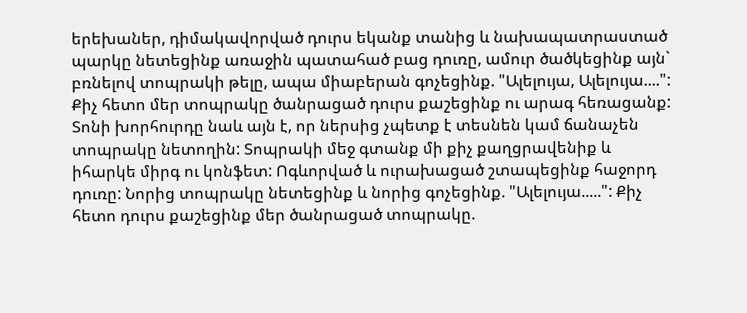երեխաներ, դիմակավորված դուրս եկանք տանից և նախապատրաստած պարկը նետեցինք առաջին պատահած բաց դուռը, ամուր ծածկեցինք այն` բռնելով տոպրակի թելը, ապա միաբերան գոչեցինք. "Ալելույա, Ալելույա....": Քիչ հետո մեր տոպրակը ծանրացած դուրս քաշեցինք ու արագ հեռացանք: Տոնի խորհուրդը նաև այն է, որ ներսից չպետք է տեսնեն կամ ճանաչեն տոպրակը նետողին: Տոպրակի մեջ գտանք մի քիչ քաղցրավենիք և իհարկե միրգ ու կոնֆետ: Ոգևորված և ուրախացած շտապեցինք հաջորդ դուռը: Նորից տոպրակը նետեցինք և նորից գոչեցինք. "Ալելույա.....": Քիչ հետո դուրս քաշեցինք մեր ծանրացած տոպրակը.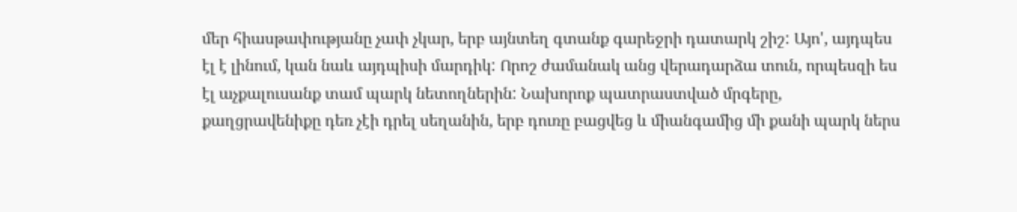մեր հիասթափությանը չափ չկար, երբ այնտեղ գտանք գարեջրի դատարկ շիշ: Այո', այդպես էլ է լինում, կան նաև այդպիսի մարդիկ: Որոշ ժամանակ անց վերադարձա տուն, որպեսզի ես էլ աչքալուսանք տամ պարկ նետողներին: Նախորոք պատրաստված մրգերը, քաղցրավենիքը դեռ չէի դրել սեղանին, երբ դուռը բացվեց և միանգամից մի քանի պարկ ներս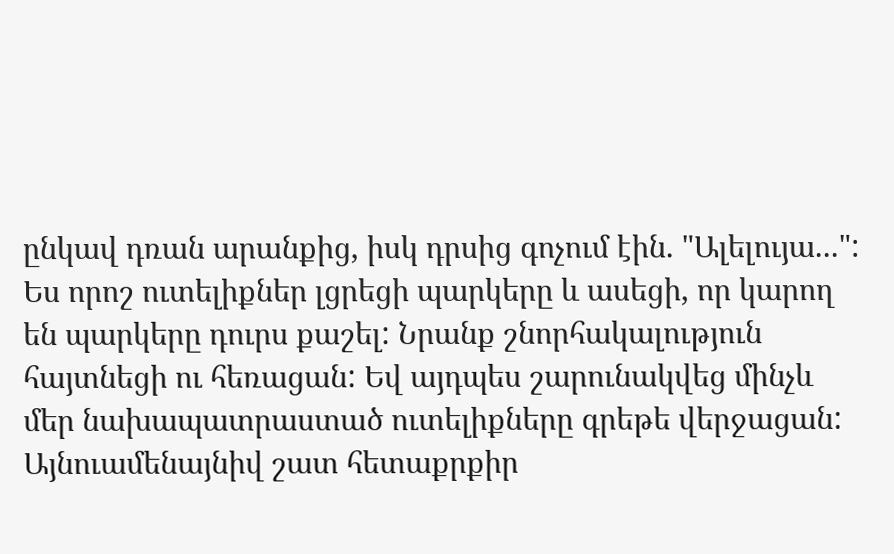ընկավ դռան արանքից, իսկ դրսից գոչում էին. "Ալելույա...": Ես որոշ ուտելիքներ լցրեցի պարկերը և ասեցի, որ կարող են պարկերը դուրս քաշել: Նրանք շնորհակալություն հայտնեցի ու հեռացան: Եվ այդպես շարունակվեց մինչև մեր նախապատրաստած ուտելիքները գրեթե վերջացան:  Այնուամենայնիվ շատ հետաքրքիր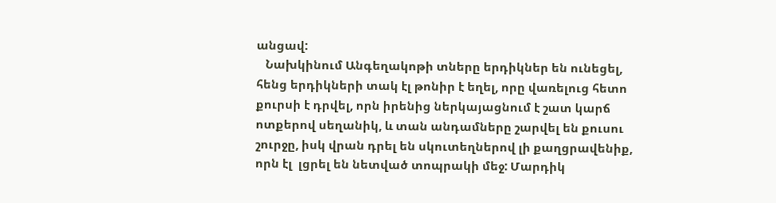անցավ:
   Նախկինում Անգեղակոթի տները երդիկներ են ունեցել, հենց երդիկների տակ էլ թոնիր է եղել, որը վառելուց հետո քուրսի է դրվել, որն իրենից ներկայացնում է շատ կարճ ոտքերով սեղանիկ, և տան անդամները շարվել են քուսու շուրջը, իսկ վրան դրել են սկուտեղներով լի քաղցրավենիք, որն էլ  լցրել են նետված տոպրակի մեջ: Մարդիկ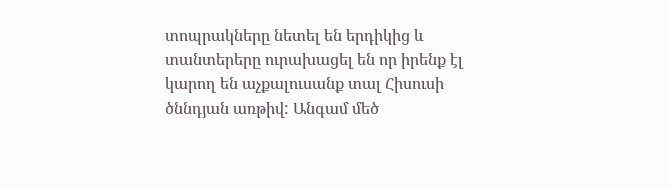տոպրակները նետել են երդիկից և տանտերերը ուրախացել են որ իրենք էլ կարող են աչքալուսանք տալ Հիսուսի ծննդյան առթիվ: Անգամ մեծ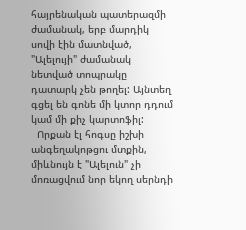հայրենական պատերազմի ժամանակ, երբ մարդիկ սովի էին մատնված, "Ալելույի" ժամանակ նետված տոպրակը դատարկ չեն թողել: Այնտեղ գցել են գոնե մի կտոր դդում կամ մի քիչ կարտոֆիլ:
  Որքան էլ հոգսը իշխի անգեղակոթցու մտքին, միևնույն է "Ալելուն" չի մոռացվում նոր եկող սերնդի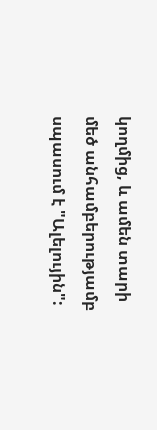կողմից, և ամեն տարի մեծ անհամբերությամբ սպասում է "Ալելույին":